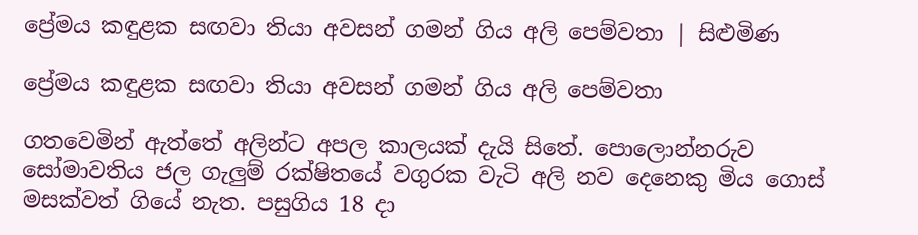ප්‍රේමය කඳුළක සඟවා තියා අවසන් ගමන් ගිය අලි පෙම්වතා | සිළුමිණ

ප්‍රේමය කඳුළක සඟවා තියා අවසන් ගමන් ගිය අලි පෙම්වතා

ගතවෙමින් ඇත්තේ අලින්ට අපල කාලයක් දැයි සිතේ. පොලොන්නරුව සෝමාවතිය ජල ගැලුම් රක්ෂිතයේ වගුරක වැටි අලි නව දෙනෙකු මිය ගොස් මසක්වත් ගියේ නැත. පසුගිය 18 දා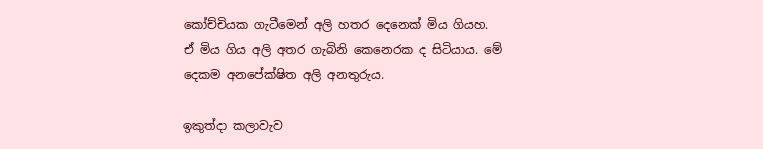කෝච්චියක ගැටීමෙන් අලි හතර දෙනෙක් මිය ගියහ. ඒ මිය ගිය අලි අතර ගැබිනි කෙනෙරක ද සිටියාය. මේ දෙකම අනපේක්ෂිත අලි අනතුරුය.

ඉකුත්දා කලාවැව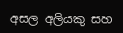අසල අලියකු සහ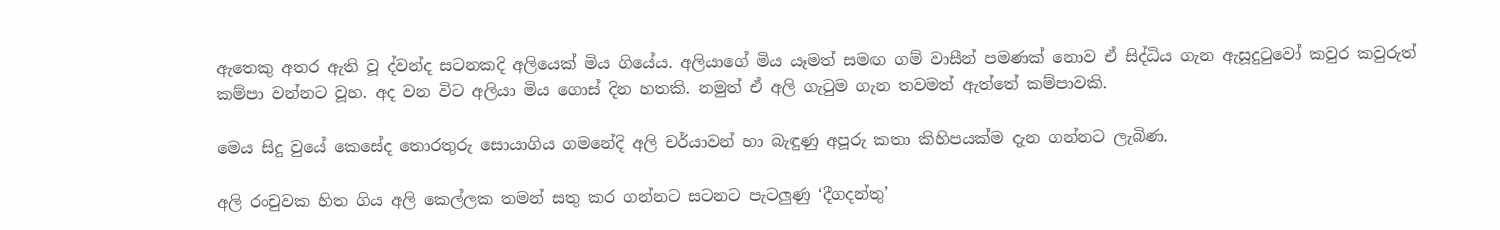ඇතෙකු අතර ඇති වූ ද්වන්ද සටනකදි අලියෙක් මිය ගියේය. අලියාගේ මිය යෑමත් සමඟ ගම් වාසීන් පමණක් නොව ඒ සිද්ධිය ගැන ඇසූදුටුවෝ කවුර කවුරුත් කම්පා වන්නට වූහ. අද වන විට අලියා මිය ගොස් දින හතකි. නමුත් ඒ අලි ගැටුම ගැන තවමත් ඇත්තේ කම්පාවකි.

මෙය සිදු වුයේ කෙසේද තොරතුරු සොයාගිය ගමනේදි අලි චර්යාවන් හා බැඳුණු අපූරු කතා කිහිපයක්ම දැන ගන්නට ලැබිණ.

අලි රංචුවක හිත ගිය අලි කෙල්ලක තමන් සතු කර ගන්නට සටනට පැටලුණු ‘දීගදන්තු’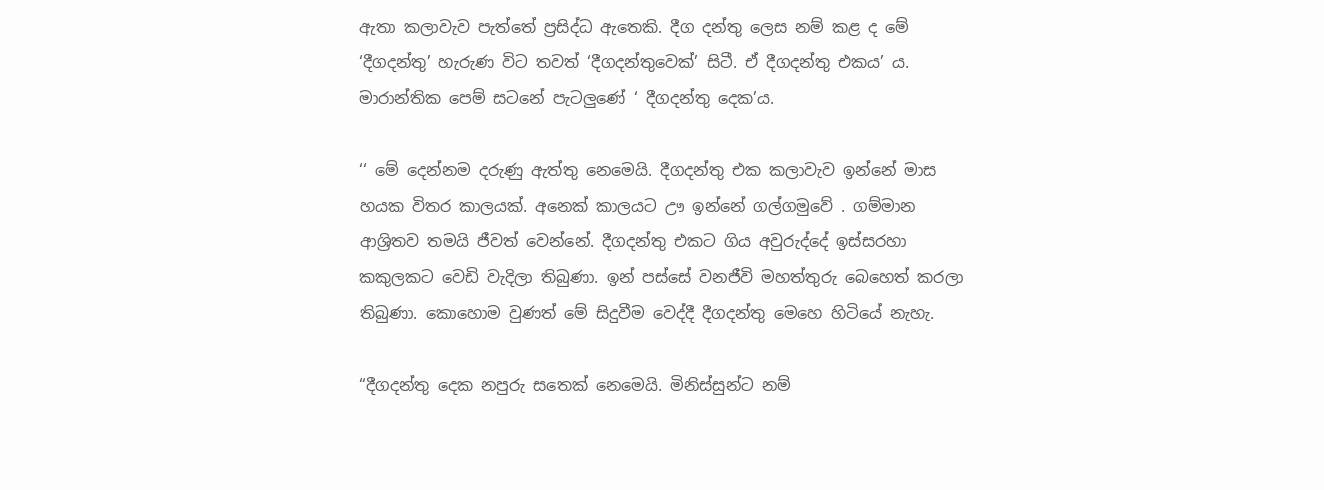ඇතා කලාවැව පැත්තේ ප්‍රසිද්ධ ඇතෙකි. දීග දන්තු ලෙස නම් කළ ද මේ ‘දීගදන්තු’ හැරුණ විට තවත් ‘දීගදන්තුවෙක්’ සිටී. ඒ දීගදන්තු එකය’ ය. මාරාන්තික පෙම් සටනේ පැටලුණේ ‘ දීගදන්තු දෙක’ය.

‘‘ මේ දෙන්නම දරුණු ඇත්තු නෙමෙයි. දීගදන්තු එක කලාවැව ඉන්නේ මාස හයක විතර කාලයක්. අනෙක් කාලයට ඌ ඉන්නේ ගල්ගමුවේ . ගම්මාන ආශ්‍රිතව තමයි ජීවත් වෙන්නේ. දීගදන්තු එකට ගිය අවුරුද්දේ ඉස්සරහා කකුලකට වෙඩි වැදිලා තිබුණා. ඉන් පස්සේ වනජීවි මහත්තුරු බෙහෙත් කරලා තිබුණා. කොහොම වුණත් මේ සිදුවීම වෙද්දී දීගදන්තු මෙහෙ හිටියේ නැහැ.

“දීගදන්තු දෙක නපුරු සතෙක් නෙමෙයි. මිනිස්සුන්ට නම්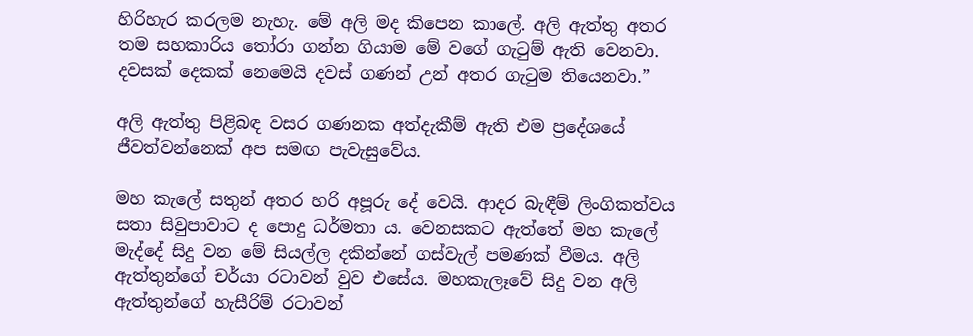හිරිහැර කරලම නැහැ. මේ අලි මද කිපෙන කාලේ. අලි ඇත්තු අතර තම සහකාරිය තෝරා ගන්න ගියාම මේ වගේ ගැටුම් ඇති වෙනවා. දවසක් දෙකක් නෙමෙයි දවස් ගණන් උන් අතර ගැටුම තියෙනවා.”

අලි ඇත්තු පිළිබඳ වසර ගණනක අත්දැකීම් ඇති එම ප්‍රදේශයේ ජීවත්වන්නෙක් අප සමඟ පැවැසුවේය.

මහ කැලේ සතුන් අතර හරි අපූරු දේ වෙයි. ආදර බැඳීම් ලිංගිකත්වය සතා සිවුපාවාට ද පොදු ධර්මතා ය. වෙනසකට ඇත්තේ මහ කැලේ මැද්දේ සිදු වන මේ සියල්ල දකින්නේ ගස්වැල් පමණක් වීමය. අලි ඇත්තුන්ගේ චර්යා රටාවන් වුව එසේය. මහකැලෑවේ සිදු වන අලි ඇත්තුන්ගේ හැසීරිම් රටාවන්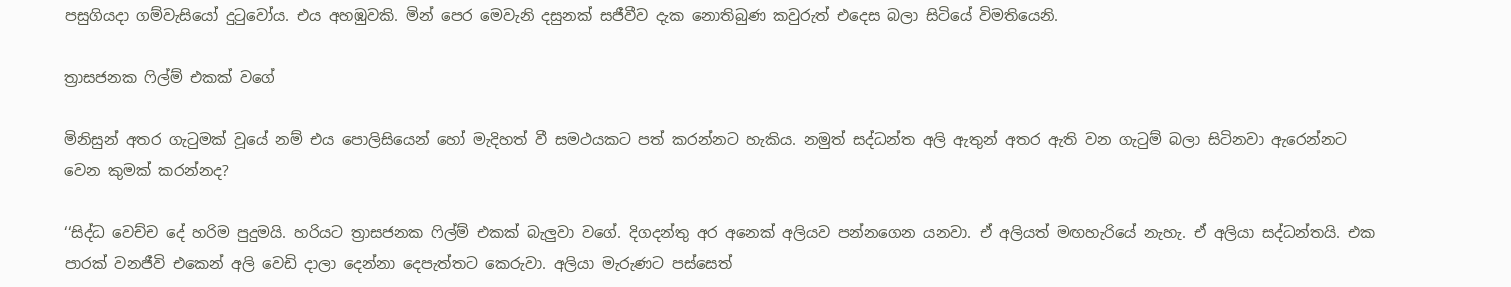පසුගියදා ගම්වැසියෝ දුටුවෝය. එය අහඹුවකි. මින් පෙර මෙවැනි දසුනක් සජීවීව දැක නොතිබුණ කවුරුත් එදෙස බලා සිටියේ විමතියෙනි.

ත්‍රාසජනක ෆිල්ම් එකක් වගේ

මිනිසුන් අතර ගැටුමක් වූයේ නම් එය පොලිසියෙන් හෝ මැදිහත් වී සමථයකට පත් කරන්නට හැකිය. නමුත් සද්ධන්ත අලි ඇතුන් අතර ඇති වන ගැටුම් බලා සිටිනවා ඇරෙන්නට වෙන කුමක් කරන්නද?

‘‘සිද්ධ වෙච්ච දේ හරිම පුදුමයි. හරියට ත්‍රාසජනක ෆිල්ම් එකක් බැලුවා වගේ. දිගදන්තු අර අනෙක් අලියව පන්නගෙන යනවා. ඒ අලියත් මඟහැරියේ නැහැ. ඒ අලියා සද්ධන්තයි. එක පාරක් වනජීවි එකෙන් අලි වෙඩි දාලා දෙන්නා දෙපැත්තට කෙරුවා. අලියා මැරුණට පස්සෙත්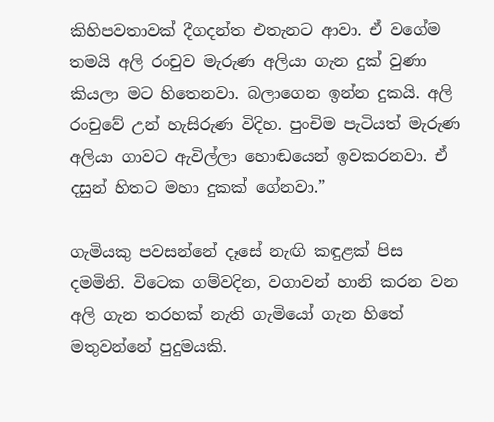කිහිපවතාවක් දීගදන්ත එතැනට ආවා. ඒ වගේම තමයි අලි රංචුව මැරුණ අලියා ගැන දුක් වුණා කියලා මට හිතෙනවා. බලාගෙන ඉන්න දුකයි. අලි රංචුවේ උන් හැසිරුණ විදිහ. පුංචිම පැටියත් මැරුණ අලියා ගාවට ඇවිල්ලා හොඬයෙන් ඉවකරනවා. ඒ දසුන් හිතට මහා දුකක් ගේනවා.”

ගැමියකු පවසන්නේ දෑසේ නැඟි කඳුළක් පිස දමමිනි. විටෙක ගම්වදින, වගාවන් හානි කරන වන අලි ගැන තරහක් නැති ගැමියෝ ගැන හිතේ මතුවන්නේ පුදුමයකි.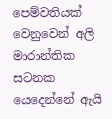පෙම්වතියක් වෙනුවෙන් අලි මාරාන්තික සටනක යෙදෙන්නේ ඇයි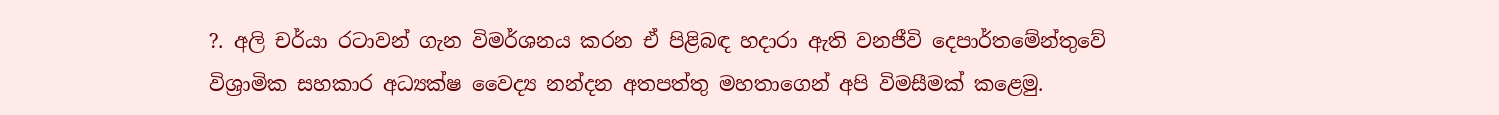?. අලි චර්යා රටාවන් ගැන විමර්ශනය කරන ඒ පිළිබඳ හදාරා ඇති වනජීවි දෙපාර්තමේන්තුවේ විශ්‍රාමික සහකාර අධ්‍යක්ෂ වෛද්‍ය නන්දන අතපත්තු මහතාගෙන් අපි විමසීමක් කළෙමු.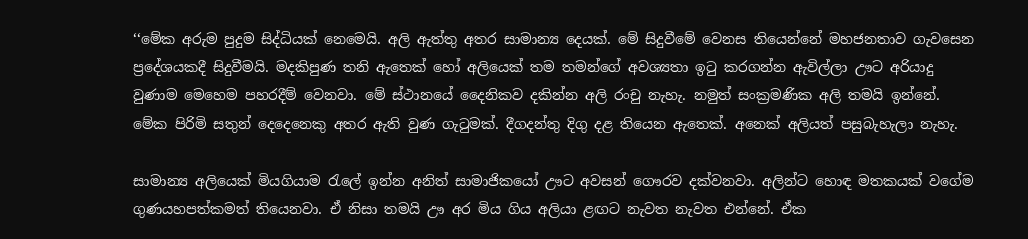‘‘මේක අරුම පුදුම සිද්ධියක් නෙමෙයි. අලි ඇත්තු අතර සාමාන්‍ය දෙයක්. මේ සිදුවීමේ වෙනස තියෙන්නේ මහජනතාව ගැවසෙන ප්‍රදේශයකදී සිදුවීමයි. මදකිපුණ තනි ඇතෙක් හෝ අලියෙක් තම තමන්ගේ අවශ්‍යතා ඉටු කරගන්න ඇවිල්ලා ඌට අරියාදු වුණාම මෙහෙම පහරදීම් වෙනවා. මේ ස්ථානයේ දෛනිකව දකින්න අලි රංචු නැහැ. නමුත් සංක්‍රමණික අලි තමයි ඉන්නේ. මේක පිරිමි සතුන් දෙදෙනෙකු අතර ඇති වුණ ගැටුමක්. දීගදන්තු දිගු දළ තියෙන ඇතෙක්. අනෙක් අලියත් පසුබැහැලා නැහැ.

සාමාන්‍ය අලියෙක් මියගියාම රැලේ ඉන්න අනිත් සාමාජිකයෝ ඌට අවසන් ගෞරව දක්වනවා. අලින්ට හොඳ මතකයක් වගේම ගුණයහපත්කමත් තියෙනවා. ඒ නිසා තමයි ඌ අර මිය ගිය අලියා ළඟට නැවත නැවත එන්නේ. ඒක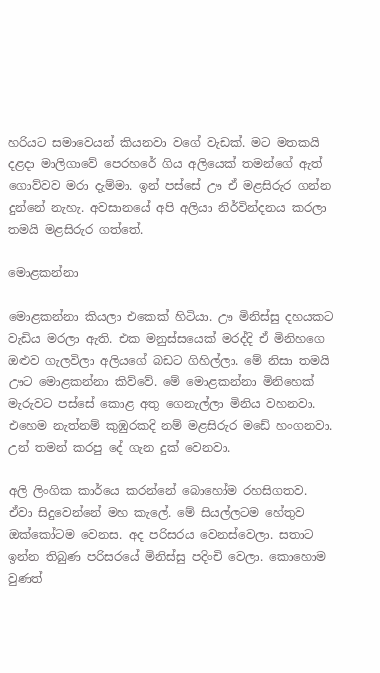හරියට සමාවෙයන් කියනවා වගේ වැඩක්. මට මතකයි දළදා මාලිගාවේ පෙරහරේ ගිය අලියෙක් තමන්ගේ ඇත් ගොව්වව මරා දැම්මා. ඉන් පස්සේ ඌ ඒ මළසිරුර ගන්න දුන්නේ නැහැ. අවසානයේ අපි අලියා නිර්වින්දනය කරලා තමයි මළසිරුර ගත්තේ.

මොළකන්නා

මොළකන්නා කියලා එකෙක් හිටියා. ඌ මිනිස්සු දහයකට වැඩිය මරලා ඇති. එක මනුස්සයෙක් මරද්දි ඒ මිනිහගෙ ඔළුව ගැලවිලා අලියගේ බඩට ගිහිල්ලා. මේ නිසා තමයි ඌට මොළකන්නා කිව්වේ. මේ මොළකන්නා මිනිහෙක් මැරුවට පස්සේ කොළ අතු ගෙනැල්ලා මිනිය වහනවා. එහෙම නැත්නම් කුඹුරකදි නම් මළසිරුර මඩේ හංගනවා. උන් තමන් කරපු දේ ගැන දුක් වෙනවා.

අලි ලිංගික කාර්යෙ කරන්නේ බොහෝම රහසිගතව. ඒවා සිදුවෙන්නේ මහ කැලේ. මේ සියල්ලටම හේතුව ඔක්කෝටම වෙනස. අද පරිසරය වෙනස්වෙලා. සතාට ඉන්න තිබුණ පරිසරයේ මිනිස්සු පදිංචි වෙලා. කොහොම වුණත්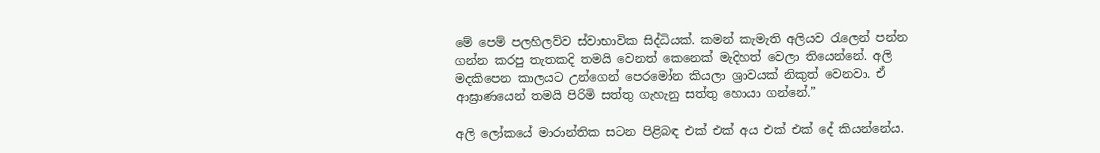මේ පෙම් පලහිලව්ව ස්වාභාවික සිද්ධියක්. කමන් කැමැති අලියව රැලෙන් පන්න ගන්න කරපු තැතකදි තමයි වෙනත් කෙනෙක් මැදිහත් වෙලා තියෙන්නේ. අලි මදකිපෙන කාලයට උන්ගෙන් පෙරමෝන කියලා ශ්‍රාවයක් නිකුත් වෙනවා. ඒ ආඝ්‍රාණයෙන් තමයි පිරිමි සත්තු ගැහැනු සත්තු හොයා ගන්නේ.”

අලි ලෝකයේ මාරාන්තික සටන පිළිබඳ එක් එක් අය එක් එක් දේ කියන්නේය.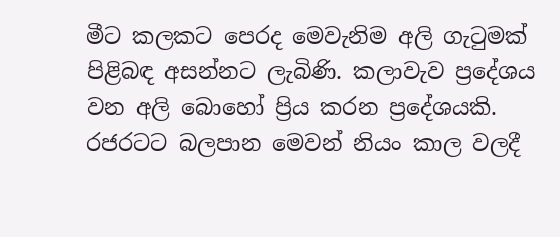මීට කලකට පෙරද මෙවැනිම අලි ගැටුමක් පිළිබඳ අසන්නට ලැබිණි. කලාවැව ප්‍රදේශය වන අලි බොහෝ ප්‍රිය කරන ප්‍රදේශයකි. රජරටට බලපාන මෙවන් නියං කාල වලදී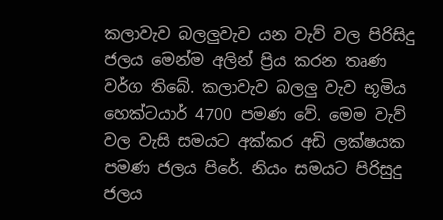කලාවැව බලලුවැව යන වැව් වල පිරිසිදු ජලය මෙන්ම අලින් ප්‍රිය කරන තෘණ වර්ග තිබේ. කලාවැව බලලු වැව භූමිය හෙක්ටයාර් 4700 පමණ වේ. මෙම වැව් වල වැසි සමයට අක්කර අඩි ලක්ෂයක පමණ ජලය පිරේ. නියං සමයට පිරිසුදු ජලය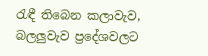රැඳී තිබෙන කලාවැව, බලලුවැව ප්‍රදේශවලට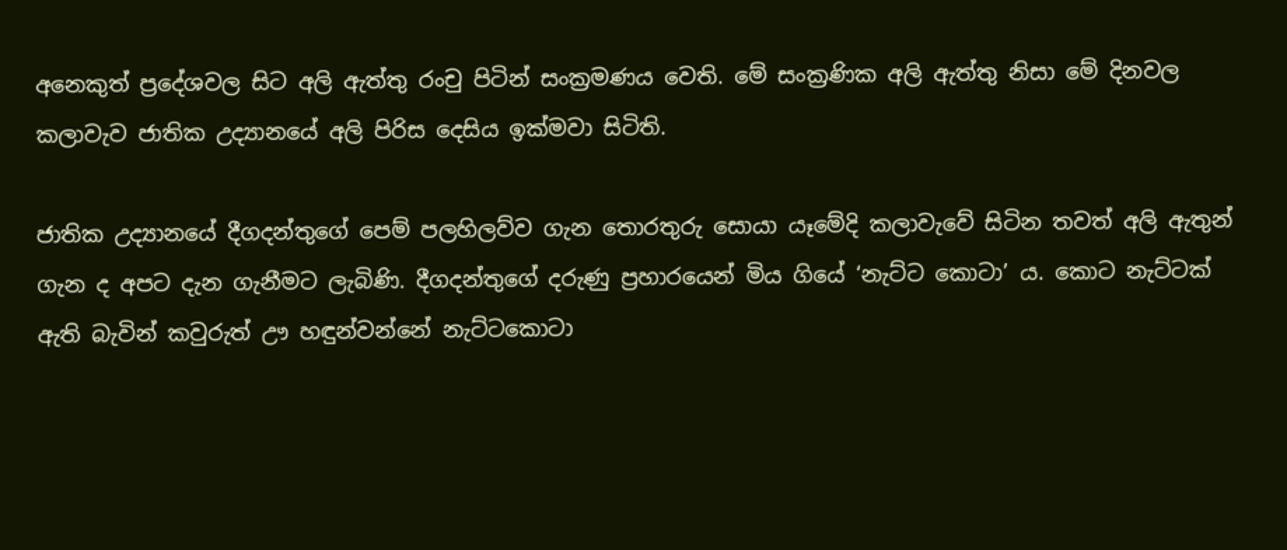අනෙකුත් ප්‍රදේශවල සිට අලි ඇත්තු රංචු පිටින් සංක්‍රමණය වෙති. මේ සංක්‍රණික අලි ඇත්තු නිසා මේ දිනවල කලාවැව ජාතික උද්‍යානයේ අලි පිරිස දෙසිය ඉක්මවා සිටිති.

ජාතික උද්‍යානයේ දීගදන්තුගේ පෙම් පලහිලව්ව ගැන තොරතුරු සොයා යෑමේදි කලාවැවේ සිටින තවත් අලි ඇතුන් ගැන ද අපට දැන ගැනීමට ලැබිණි. දීගදන්තුගේ දරුණු ප්‍රහාරයෙන් මිය ගියේ ‘නැට්ට කොටා’ ය. කොට නැට්ටක් ඇති බැවින් කවුරුත් ඌ හඳුන්වන්නේ නැට්ටකොටා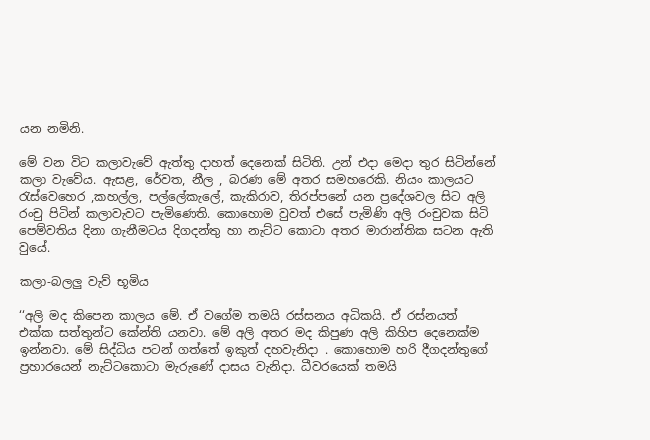යන නමිනි.

මේ වන විට කලාවැවේ ඇත්තු දාහත් දෙනෙක් සිටිති. උන් එදා මෙදා තුර සිටින්නේ කලා වැවේය. ඇසළ, රේවත, නීල , බරණ මේ අතර සමහරෙකි. නියං කාලයට රැස්වෙහෙර ,කහල්ල, පල්ලේකැලේ, කැකිරාව, තිරප්පනේ යන ප්‍රදේශවල සිට අලි රංචු පිටින් කලාවැවට පැමිණෙති. කොහොම වුවත් එසේ පැමිණි අලි රංචුවක සිටි පෙම්වතිය දිනා ගැනීමටය දිගදන්තු හා නැට්ට කොටා අතර මාරාන්තික සටන ඇති වුයේ.

කලා-බලලු වැව් භූමිය

‘‘අලි මද කිපෙන කාලය මේ. ඒ වගේම තමයි රස්සනය අධිකයි. ඒ රස්නයත් එක්ක සත්තුන්ට කේන්ති යනවා. මේ අලි අතර මද කිපුණ අලි කිහිප දෙනෙක්ම ඉන්නවා. මේ සිද්ධිය පටන් ගත්තේ ඉකුත් දහවැනිදා . කොහොම හරි දීගදන්තුගේ ප්‍රහාරයෙන් නැට්ටකොටා මැරුණේ දාසය වැනිදා. ධීවරයෙක් තමයි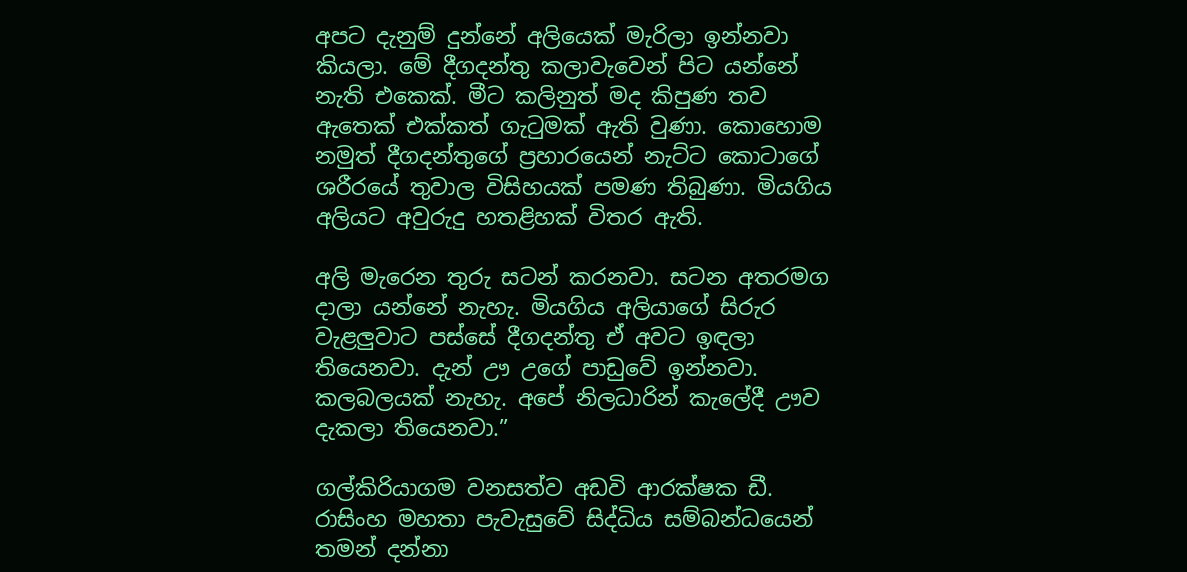අපට දැනුම් දුන්නේ අලියෙක් මැරිලා ඉන්නවා කියලා. මේ දීගදන්තු කලාවැවෙන් පිට යන්නේ නැති එකෙක්. මීට කලිනුත් මද කිපුණ තව ඇතෙක් එක්කත් ගැටුමක් ඇති වුණා. කොහොම නමුත් දීගදන්තුගේ ප්‍රහාරයෙන් නැට්ට කොටාගේ ශරීරයේ තුවාල විසිහයක් පමණ තිබුණා. මියගිය අලියට අවුරුදු හතළිහක් විතර ඇති.

අලි මැරෙන තුරු සටන් කරනවා. සටන අතරමග දාලා යන්නේ නැහැ. මියගිය අලියාගේ සිරුර වැළලුවාට පස්සේ දීගදන්තු ඒ අවට ඉඳලා තියෙනවා. දැන් ඌ උගේ පාඩුවේ ඉන්නවා. කලබලයක් නැහැ. අපේ නිලධාරින් කැලේදී ඌව දැකලා තියෙනවා.”

ගල්කිරියාගම වනසත්ව අඩවි ආරක්ෂක ඩී. රාසිංහ මහතා පැවැසුවේ සිද්ධිය සම්බන්ධයෙන් තමන් දන්නා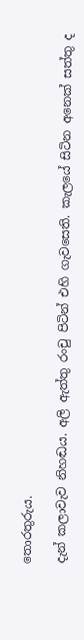තොරතුරුය.

දැන් කලාවැව නිහඬය. අලි ඇත්තු රංචු පිටින් එහි ගැවසෙති. කැලයේ සිටින අනෙක් සත්තු ද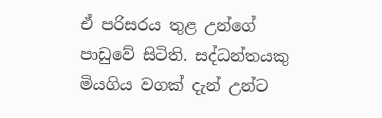ඒ පරිසරය තුළ උන්ගේ පාඩුවේ සිටිති. සද්ධන්තයකු මියගිය වගක් දැන් උන්ට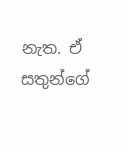නැත. ඒ සතුන්ගේ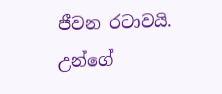ජීවන රටාවයි. උන්ගේ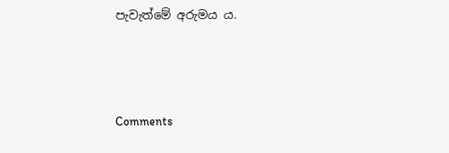පැවැත්මේ අරුමය ය.



Comments